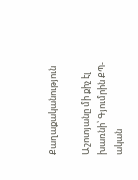Քաղաքականություն

Աշոտյանը մի քիչ էլ խառնի՝ Գյումրին ՔՊ-ական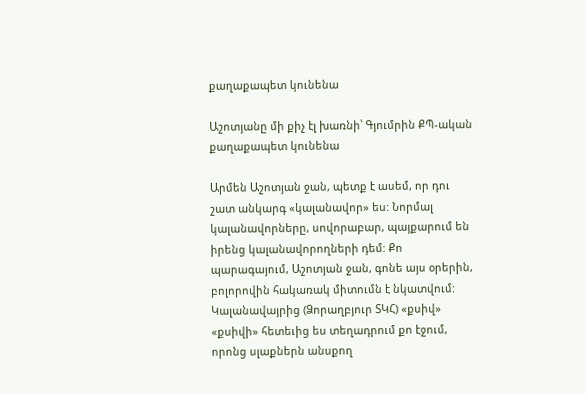քաղաքապետ կունենա

Աշոտյանը մի քիչ էլ խառնի՝ Գյումրին ՔՊ-ական քաղաքապետ կունենա

Արմեն Աշոտյան ջան, պետք է ասեմ, որ դու շատ անկարգ «կալանավոր» ես: Նորմալ կալանավորները, սովորաբար, պայքարում են իրենց կալանավորողների դեմ: Քո պարագայում, Աշոտյան ջան, գոնե այս օրերին, բոլորովին հակառակ միտումն է նկատվում: Կալանավայրից (Ձորաղբյուր ՏԿՀ) «քսիվ» «քսիվի» հետեւից ես տեղադրում քո էջում, որոնց սլաքներն անսքող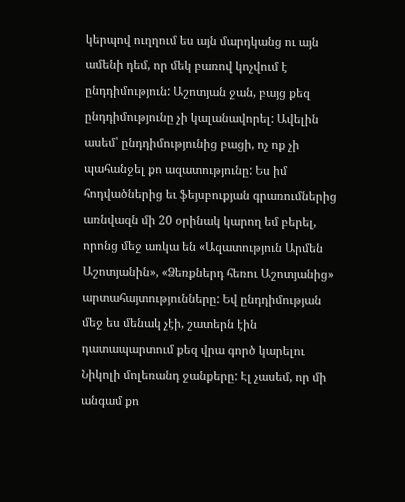կերպով ուղղում ես այն մարդկանց ու այն ամենի դեմ, որ մեկ բառով կոչվում է ընդդիմություն: Աշոտյան ջան, բայց քեզ ընդդիմությունը չի կալանավորել: Ավելին ասեմ՝ ընդդիմությունից բացի, ոչ ոք չի պահանջել քո ազատությունը: Ես իմ հոդվածներից եւ ֆեյսբուքյան գրառումներից առնվազն մի 20 օրինակ կարող եմ բերել, որոնց մեջ առկա են «Ազատություն Արմեն Աշոտյանին», «Ձեռքներդ հեռու Աշոտյանից» արտահայտությունները: Եվ ընդդիմության մեջ ես մենակ չէի, շատերն էին դատապարտում քեզ վրա գործ կարելու Նիկոլի մոլեռանդ ջանքերը: Էլ չասեմ, որ մի անգամ քո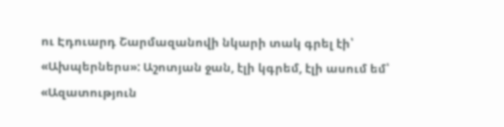ու Էդուարդ Շարմազանովի նկարի տակ գրել էի՝ «Ախպերներս»: Աշոտյան ջան, էլի կգրեմ, էլի ասում եմ՝ «Ազատություն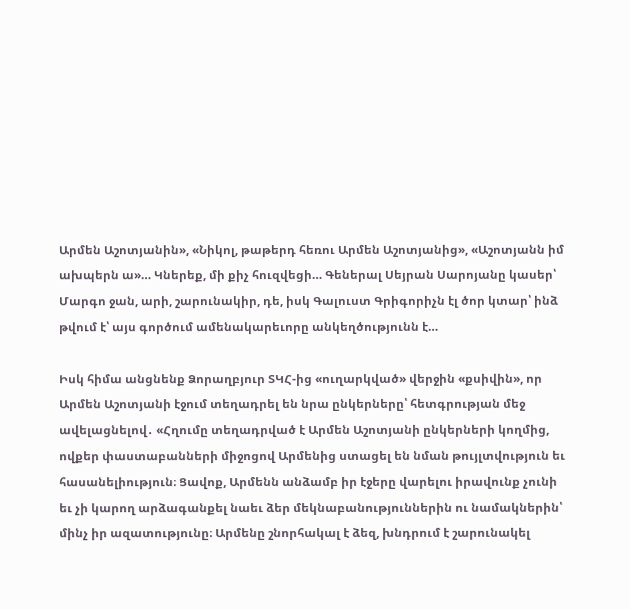Արմեն Աշոտյանին», «Նիկոլ, թաթերդ հեռու Արմեն Աշոտյանից», «Աշոտյանն իմ ախպերն ա»… Կներեք, մի քիչ հուզվեցի… Գեներալ Սեյրան Սարոյանը կասեր՝ Մարգո ջան, արի, շարունակիր, դե, իսկ Գալուստ Գրիգորիչն էլ ծոր կտար՝ ինձ թվում է՝ այս գործում ամենակարեւորը անկեղծությունն է…

Իսկ հիմա անցնենք Ձորաղբյուր ՏԿՀ-ից «ուղարկված» վերջին «քսիվին», որ Արմեն Աշոտյանի էջում տեղադրել են նրա ընկերները՝ հետգրության մեջ ավելացնելով․ «Հղումը տեղադրված է Արմեն Աշոտյանի ընկերների կողմից, ովքեր փաստաբանների միջոցով Արմենից ստացել են նման թույլտվություն եւ հասանելիություն։ Ցավոք, Արմենն անձամբ իր էջերը վարելու իրավունք չունի եւ չի կարող արձագանքել նաեւ ձեր մեկնաբանություններին ու նամակներին՝ մինչ իր ազատությունը։ Արմենը շնորհակալ է ձեզ, խնդրում է շարունակել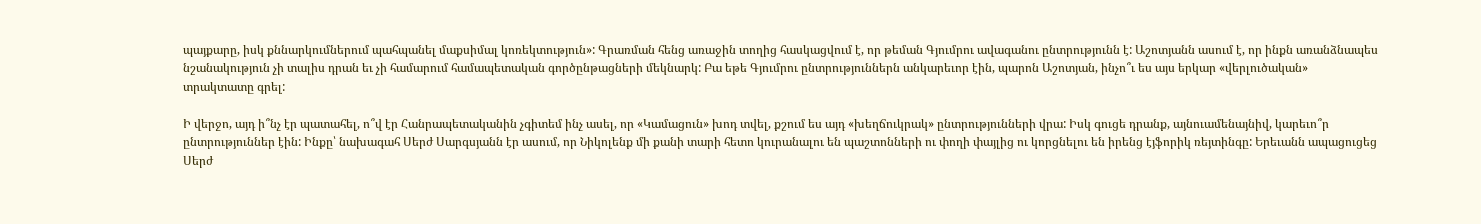պայքարը, իսկ քննարկումներում պահպանել մաքսիմալ կոռեկտություն»: Գրառման հենց առաջին տողից հասկացվում է, որ թեման Գյումրու ավագանու ընտրությունն է: Աշոտյանն ասում է, որ ինքն առանձնապես նշանակություն չի տալիս դրան եւ չի համարում համապետական գործընթացների մեկնարկ: Բա եթե Գյումրու ընտրություններն անկարեւոր էին, պարոն Աշոտյան, ինչո՞ւ ես այս երկար «վերլուծական» տրակտատը գրել:

Ի վերջո, այդ ի՞նչ էր պատահել, ո՞վ էր Հանրապետականին չգիտեմ ինչ ասել, որ «Կամացուն» խոդ տվել, քշում ես այդ «խեղճուկրակ» ընտրությունների վրա: Իսկ գուցե դրանք, այնուամենայնիվ, կարեւո՞ր ընտրություններ էին: Ինքը՝ նախագահ Սերժ Սարգսյանն էր ասում, որ Նիկոլենք մի քանի տարի հետո կուրանալու են պաշտոնների ու փողի փայլից ու կորցնելու են իրենց էյֆորիկ ռեյտինգը: Երեւանն ապացուցեց Սերժ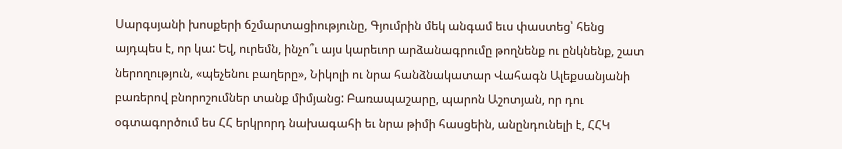Սարգսյանի խոսքերի ճշմարտացիությունը, Գյումրին մեկ անգամ եւս փաստեց՝ հենց այդպես է, որ կա: Եվ, ուրեմն, ինչո՞ւ այս կարեւոր արձանագրումը թողնենք ու ընկնենք, շատ ներողություն, «պեչենու բաղերը», Նիկոլի ու նրա հանձնակատար Վահագն Ալեքսանյանի բառերով բնորոշումներ տանք միմյանց: Բառապաշարը, պարոն Աշոտյան, որ դու օգտագործում ես ՀՀ երկրորդ նախագահի եւ նրա թիմի հասցեին, անընդունելի է, ՀՀԿ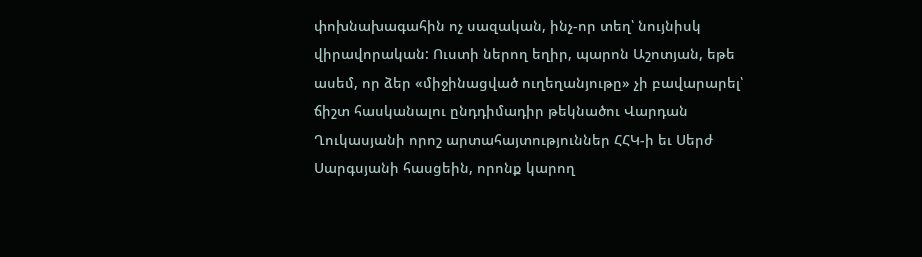փոխնախագահին ոչ սազական, ինչ-որ տեղ՝ նույնիսկ վիրավորական: Ուստի ներող եղիր, պարոն Աշոտյան, եթե ասեմ, որ ձեր «միջինացված ուղեղանյութը» չի բավարարել՝ ճիշտ հասկանալու ընդդիմադիր թեկնածու Վարդան Ղուկասյանի որոշ արտահայտություններ ՀՀԿ-ի եւ Սերժ Սարգսյանի հասցեին, որոնք կարող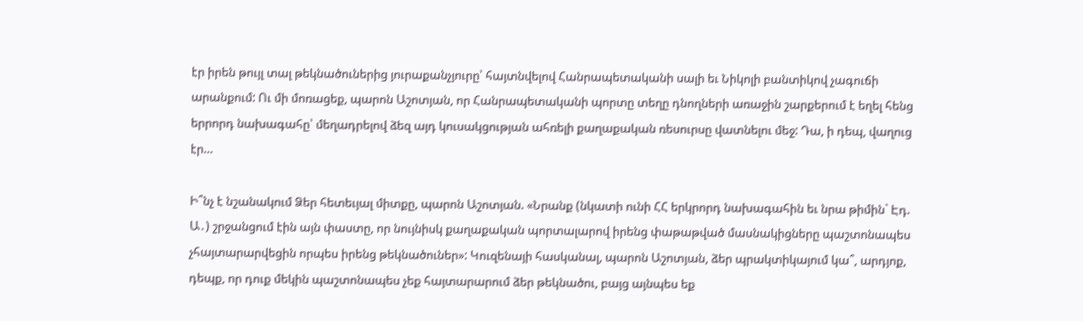էր իրեն թույլ տալ թեկնածուներից յուրաքանչյուրը՝ հայտնվելով Հանրապետականի սալի եւ Նիկոլի բանտիկով չագուճի արանքում: Ու մի մոռացեք, պարոն Աշոտյան, որ Հանրապետականի պորտը տեղը դնողների առաջին շարքերում է եղել հենց երրորդ նախագահը՝ մեղադրելով ձեզ այդ կուսակցության ահռելի քաղաքական ռեսուրսը վատնելու մեջ: Դա, ի դեպ, վաղուց էր…

Ի՞նչ է նշանակում Ձեր հետեւյալ միտքը, պարոն Աշոտյան. «Նրանք (նկատի ունի ՀՀ երկրորդ նախագահին եւ նրա թիմին` Էդ. Ա․) շրջանցում էին այն փաստը, որ նույնիսկ քաղաքական պորտալարով իրենց փաթաթված մասնակիցները պաշտոնապես չհայտարարվեցին որպես իրենց թեկնածուներ»: Կուզենայի հասկանալ, պարոն Աշոտյան, ձեր պրակտիկայում կա՞, արդյոք, դեպք, որ դուք մեկին պաշտոնապես չեք հայտարարում ձեր թեկնածու, բայց այնպես եք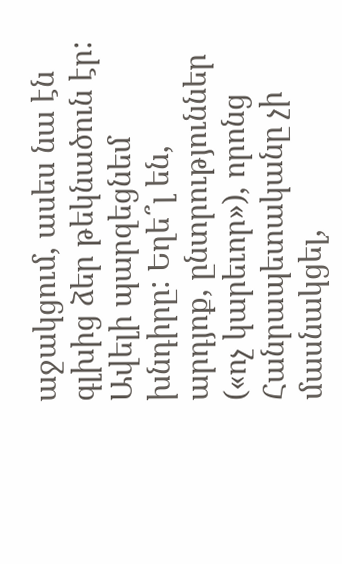աջակցում, ասես նա էն գլխից ձեր թեկնածուն էր: Ավելի պարզեցնեմ խնդիրը: Եղե՞լ են, արդյոք, ընտրություններ («ոչ կարեւոր»), որոնց Հանրապետականը չի մասնակցել,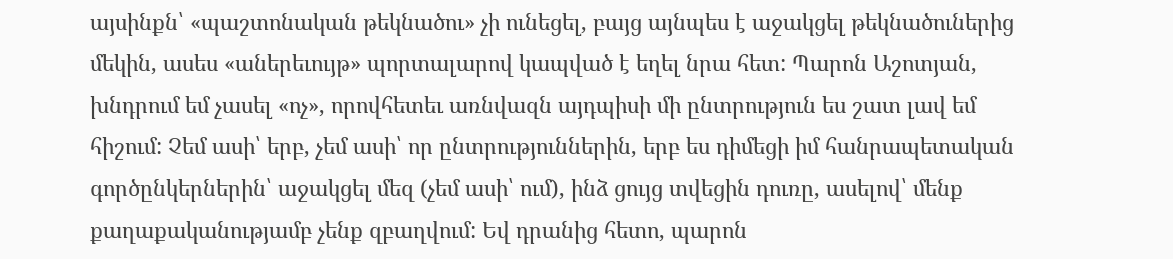այսինքն՝ «պաշտոնական թեկնածու» չի ունեցել, բայց այնպես է աջակցել թեկնածուներից մեկին, ասես «աներեւույթ» պորտալարով կապված է եղել նրա հետ: Պարոն Աշոտյան, խնդրում եմ չասել «ոչ», որովհետեւ առնվազն այդպիսի մի ընտրություն ես շատ լավ եմ հիշում: Չեմ ասի՝ երբ, չեմ ասի՝ որ ընտրություններին, երբ ես դիմեցի իմ հանրապետական գործընկերներին՝ աջակցել մեզ (չեմ ասի՝ ում), ինձ ցույց տվեցին դուռը, ասելով՝ մենք քաղաքականությամբ չենք զբաղվում: Եվ դրանից հետո, պարոն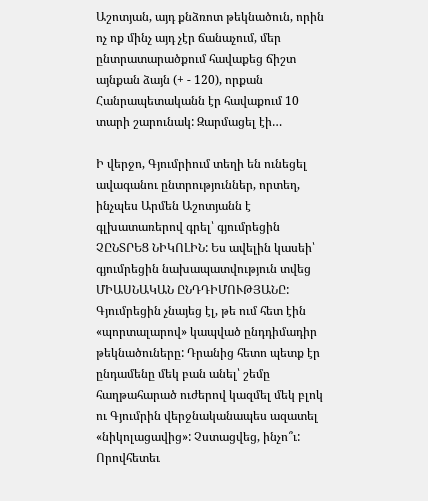Աշոտյան, այդ քնձռոտ թեկնածուն, որին ոչ ոք մինչ այդ չէր ճանաչում, մեր ընտրատարածքում հավաքեց ճիշտ այնքան ձայն (+ - 120), որքան Հանրապետականն էր հավաքում 10 տարի շարունակ: Զարմացել էի…

Ի վերջո, Գյումրիում տեղի են ունեցել ավագանու ընտրություններ, որտեղ, ինչպես Արմեն Աշոտյանն է գլխատառերով գրել՝ գյումրեցին ՉԸՆՏՐԵՑ ՆԻԿՈԼԻՆ: Ես ավելին կասեի՝ գյումրեցին նախապատվություն տվեց ՄԻԱՍՆԱԿԱՆ ԸՆԴԴԻՄՈՒԹՅԱՆԸ: Գյումրեցին չնայեց էլ, թե ում հետ էին «պորտալարով» կապված ընդդիմադիր թեկնածուները: Դրանից հետո պետք էր ընդամենը մեկ բան անել՝ շեմը հաղթահարած ուժերով կազմել մեկ բլոկ ու Գյումրին վերջնականապես ազատել «նիկոլացավից»: Չստացվեց, ինչո՞ւ: Որովհետեւ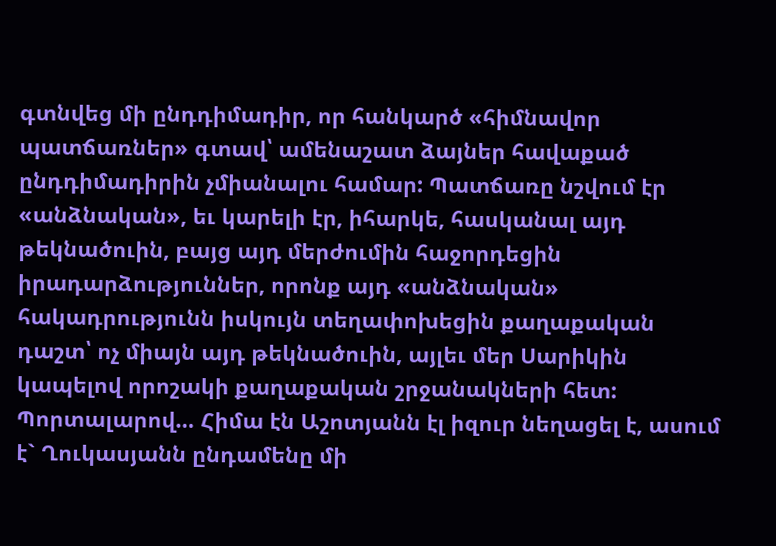գտնվեց մի ընդդիմադիր, որ հանկարծ «հիմնավոր պատճառներ» գտավ՝ ամենաշատ ձայներ հավաքած ընդդիմադիրին չմիանալու համար: Պատճառը նշվում էր «անձնական», եւ կարելի էր, իհարկե, հասկանալ այդ թեկնածուին, բայց այդ մերժումին հաջորդեցին իրադարձություններ, որոնք այդ «անձնական» հակադրությունն իսկույն տեղափոխեցին քաղաքական դաշտ՝ ոչ միայն այդ թեկնածուին, այլեւ մեր Սարիկին կապելով որոշակի քաղաքական շրջանակների հետ: Պորտալարով… Հիմա էն Աշոտյանն էլ իզուր նեղացել է, ասում է` Ղուկասյանն ընդամենը մի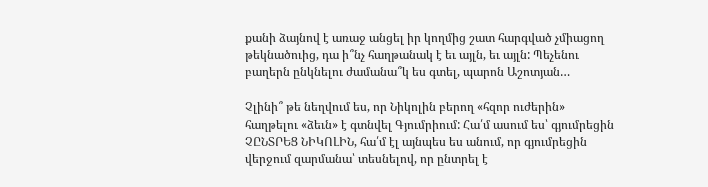քանի ձայնով է առաջ անցել իր կողմից շատ հարգված չմիացող թեկնածուից, դա ի՞նչ հաղթանակ է եւ այլն, եւ այլն: Պեչենու բաղերն ընկնելու ժամանա՞կ ես գտել, պարոն Աշոտյան…

Չլինի՞ թե նեղվում ես, որ Նիկոլին բերող «հզոր ուժերին» հաղթելու «ձեւն» է գտնվել Գյումրիում: Հա՛մ ասում ես՝ գյումրեցին ՉԸՆՏՐԵՑ ՆԻԿՈԼԻՆ, հա՛մ էլ այնպես ես անում, որ գյումրեցին վերջում զարմանա՝ տեսնելով, որ ընտրել է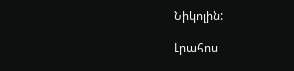Նիկոլին:

Լրահոս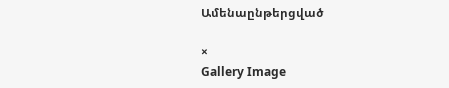Ամենաընթերցված

×
Gallery Image